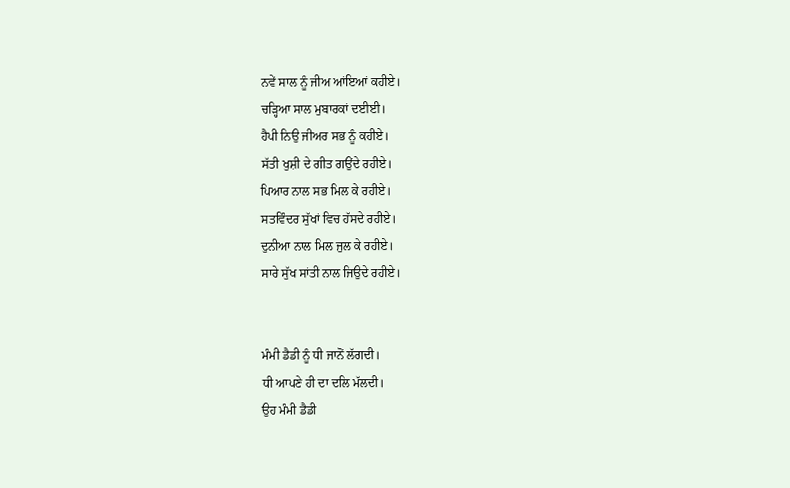ਨਵੇਂ ਸਾਲ ਨੂੰ ਜੀਅ ਆਂਇਆਂ ਕਹੀਏ।
ਚੜ੍ਹਿਆ ਸਾਲ ਮੁਬਾਰਕਾਂ ਦਈਈ।
ਹੈਪੀ ਨਿਉ ਜੀਅਰ ਸਭ ਨੂੰ ਕਹੀਏ।
ਸੱਤੀ ਖੁਸ਼ੀ ਦੇ ਗੀਤ ਗਉਂਦੇ ਰਹੀਏ।
ਪਿਆਰ ਨਾਲ ਸਭ ਮਿਲ ਕੇ ਰਹੀਏ।
ਸਤਵਿੰਦਰ ਸੁੱਖਾਂ ਵਿਚ ਹੱਸਦੇ ਰਹੀਏ।
ਦੁਨੀਆ ਨਾਲ ਮਿਲ ਜੁਲ ਕੇ ਰਹੀਏ।
ਸਾਰੇ ਸੁੱਖ ਸਾਂਤੀ ਨਾਲ ਜਿਉਦੇ ਰਹੀਏ।


ਮੰਮੀ ਡੈਡੀ ਨੂੰ ਧੀ ਜਾਨੋਂ ਲੱਗਦੀ।
ਧੀ ਆਪਣੇ ਹੀ ਦਾ ਦਲਿ ਮੱਲਦੀ।
ਉਹ ਮੰਮੀ ਡੈਡੀ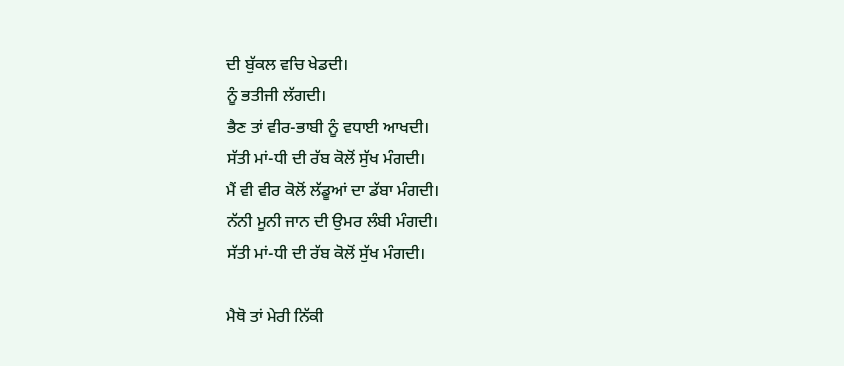ਦੀ ਬੁੱਕਲ ਵਚਿ ਖੇਡਦੀ।
ਨੂੰ ਭਤੀਜੀ ਲੱਗਦੀ।
ਭੈਣ ਤਾਂ ਵੀਰ-ਭਾਬੀ ਨੂੰ ਵਧਾਈ ਆਖਦੀ।
ਸੱਤੀ ਮਾਂ-ਧੀ ਦੀ ਰੱਬ ਕੋਲੋਂ ਸੁੱਖ ਮੰਗਦੀ।
ਮੈਂ ਵੀ ਵੀਰ ਕੋਲੋਂ ਲੱਡੂਆਂ ਦਾ ਡੱਬਾ ਮੰਗਦੀ।
ਨੱਨੀ ਮੂਨੀ ਜਾਨ ਦੀ ਉਮਰ ਲੰਬੀ ਮੰਗਦੀ।
ਸੱਤੀ ਮਾਂ-ਧੀ ਦੀ ਰੱਬ ਕੋਲੋਂ ਸੁੱਖ ਮੰਗਦੀ।

ਮੈਥੋ ਤਾਂ ਮੇਰੀ ਨਿੱਕੀ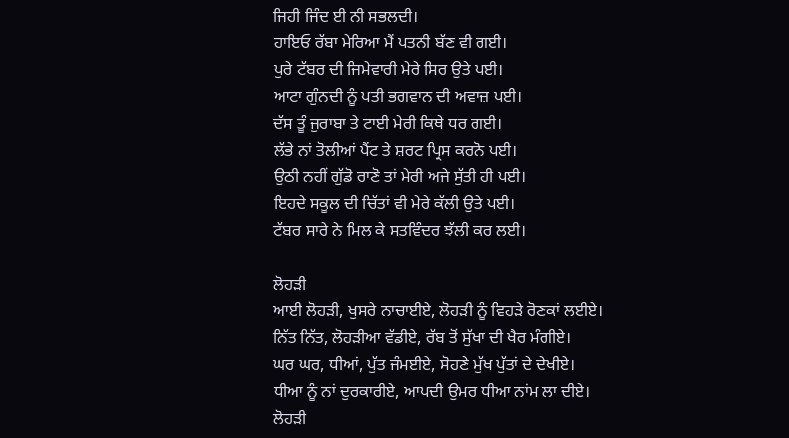ਜਿਹੀ ਜਿੰਦ ਈ ਨੀ ਸਭਲਦੀ।
ਹਾਇਓ ਰੱਬਾ ਮੇਰਿਆ ਮੈਂ ਪਤਨੀ ਬੱਣ ਵੀ ਗਈ।
ਪੁਰੇ ਟੱਬਰ ਦੀ ਜਿਮੇਵਾਰੀ ਮੇਰੇ ਸਿਰ ਉਤੇ ਪਈ।
ਆਟਾ ਗੁੰਨਦੀ ਨੂੰ ਪਤੀ ਭਗਵਾਨ ਦੀ ਅਵਾਜ਼ ਪਈ।
ਦੱਸ ਤੂੰ ਜੁਰਾਬਾ ਤੇ ਟਾਈ ਮੇਰੀ ਕਿਥੇ ਧਰ ਗਈ।
ਲੱਭੇ ਨਾਂ ਤੋਲੀਆਂ ਪੈਂਟ ਤੇ ਸ਼ਰਟ ਪ੍ਰਿਸ ਕਰਨੋ ਪਈ।
ਉਠੀ ਨਹੀਂ ਗੁੱਡੋ ਰਾਣੋ ਤਾਂ ਮੇਰੀ ਅਜੇ ਸੁੱਤੀ ਹੀ ਪਈ।
ਇਹਦੇ ਸਕੂਲ ਦੀ ਚਿੱਤਾਂ ਵੀ ਮੇਰੇ ਕੱਲੀ ਉਤੇ ਪਈ।
ਟੱਬਰ ਸਾਰੇ ਨੇ ਮਿਲ ਕੇ ਸਤਵਿੰਦਰ ਝੱਲੀ ਕਰ ਲਈ।

ਲੋਹੜੀ
ਆਈ ਲੋਹੜੀ, ਖੁਸਰੇ ਨਾਚਾਈਏ, ਲੋਹੜੀ ਨੂੰ ਵਿਹੜੇ ਰੋਣਕਾਂ ਲਈਏ।
ਨਿੱਤ ਨਿੱਤ, ਲੋਹੜੀਆ ਵੱਡੀਏ, ਰੱਬ ਤੋਂ ਸੁੱਖਾ ਦੀ ਖੈਰ ਮੰਗੀਏ।
ਘਰ ਘਰ, ਧੀਆਂ, ਪੁੱਤ ਜੰਮਈਏ, ਸੋਹਣੇ ਮੁੱਖ ਪੁੱਤਾਂ ਦੇ ਦੇਖੀਏ।
ਧੀਆ ਨੂੰ ਨਾਂ ਦੁਰਕਾਰੀਏ, ਆਪਦੀ ਉਮਰ ਧੀਆ ਨਾਂਮ ਲਾ ਦੀਏ।
ਲੋਹੜੀ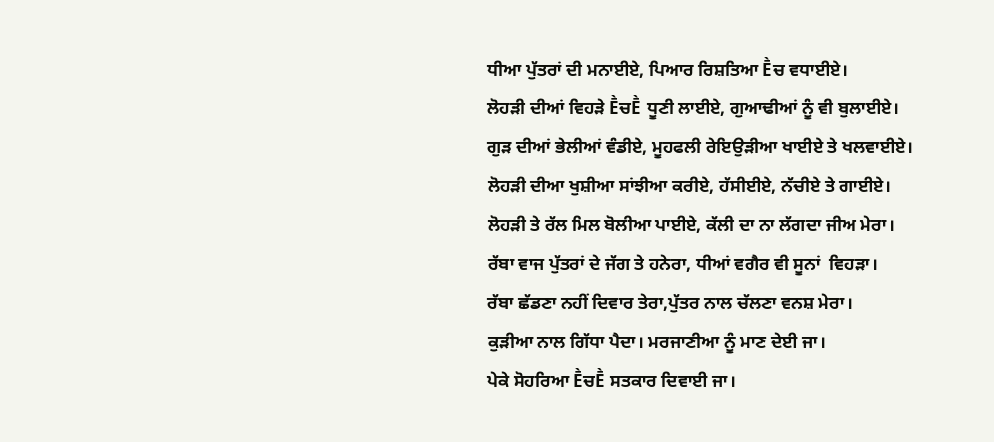ਧੀਆ ਪੁੱਤਰਾਂ ਦੀ ਮਨਾਈਏ, ਪਿਆਰ ਰਿਸ਼ਤਿਆ Ḕਚ ਵਧਾਈਏ।
ਲੋਹੜੀ ਦੀਆਂ ਵਿਹੜੇ ḔਚḔ ਧੂਣੀ ਲਾਈਏ, ਗੁਆਢੀਆਂ ਨੂੰ ਵੀ ਬੁਲਾਈਏ।
ਗੁੜ ਦੀਆਂ ਭੇਲੀਆਂ ਵੰਡੀਏ, ਮੂਹਫਲੀ ਰੇਇਉੜੀਆ ਖਾਈਏ ਤੇ ਖਲਵਾਈਏ।
ਲੋਹੜੀ ਦੀਆ ਖੁਸ਼ੀਆ ਸਾਂਝੀਆ ਕਰੀਏ, ਹੱਸੀਈਏ, ਨੱਚੀਏ ਤੇ ਗਾਈਏ।
ਲੋਹੜੀ ਤੇ ਰੱਲ ਮਿਲ ਬੋਲੀਆ ਪਾਈਏ, ਕੱਲੀ ਦਾ ਨਾ ਲੱਗਦਾ ਜੀਅ ਮੇਰਾ।
ਰੱਬਾ ਵਾਜ ਪੁੱਤਰਾਂ ਦੇ ਜੱਗ ਤੇ ਹਨੇਰਾ, ਧੀਆਂ ਵਗੈਰ ਵੀ ਸੂਨਾਂ  ਵਿਹੜਾ।
ਰੱਬਾ ਛੱਡਣਾ ਨਹੀਂ ਦਿਵਾਰ ਤੇਰਾ,ਪੁੱਤਰ ਨਾਲ ਚੱਲਣਾ ਵਨਸ਼ ਮੇਰਾ।
ਕੁੜੀਆ ਨਾਲ ਗਿੱਧਾ ਪੈਦਾ। ਮਰਜਾਣੀਆ ਨੂੰ ਮਾਣ ਦੇਈ ਜਾ।
ਪੇਕੇ ਸੋਹਰਿਆ ḔਚḔ ਸਤਕਾਰ ਦਿਵਾਈ ਜਾ।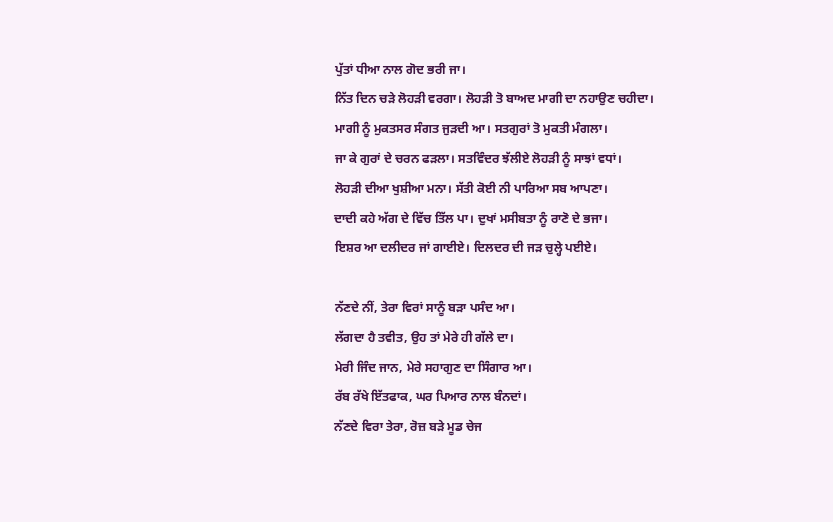ਪੁੱਤਾਂ ਧੀਆ ਨਾਲ ਗੋਦ ਭਰੀ ਜਾ।
ਨਿੱਤ ਦਿਨ ਚੜੇ ਲੋਹੜੀ ਵਰਗਾ। ਲੋਹੜੀ ਤੋ ਬਾਅਦ ਮਾਗੀ ਦਾ ਨਹਾਉਣ ਚਹੀਦਾ।
ਮਾਗੀ ਨੂੰ ਮੁਕਤਸਰ ਸੰਗਤ ਜੁੜਦੀ ਆ। ਸਤਗੁਰਾਂ ਤੋ ਮੁਕਤੀ ਮੰਗਲਾ।
ਜਾ ਕੇ ਗੁਰਾਂ ਦੇ ਚਰਨ ਫੜਲਾ। ਸਤਵਿੰਦਰ ਝੱਲੀਏ ਲੋਹੜੀ ਨੂੰ ਸਾਝਾਂ ਵਧਾਂ।
ਲੋਹੜੀ ਦੀਆ ਖੁਸ਼ੀਆ ਮਨਾ। ਸੱਤੀ ਕੋਈ ਨੀ ਪਾਰਿਆ ਸਬ ਆਪਣਾ।
ਦਾਦੀ ਕਹੇ ਅੱਗ ਦੇ ਵਿੱਚ ਤਿੱਲ ਪਾ। ਦੁਖਾਂ ਮਸੀਬਤਾ ਨੂੰ ਰਾਣੋ ਦੇ ਭਜਾ।
ਇਸ਼ਰ ਆ ਦਲੀਦਰ ਜਾਂ ਗਾਈਏ। ਦਿਲਦਰ ਦੀ ਜੜ ਚੁਲ੍ਹੇ ਪਈਏ।

ਨੱਣਦੇ ਨੀਂ, ਤੇਰਾ ਵਿਰਾਂ ਸਾਨੂੰ ਬੜਾ ਪਸੰਦ ਆ।
ਲੱਗਦਾ ਹੈ ਤਵੀਤ, ਉਹ ਤਾਂ ਮੇਰੇ ਹੀ ਗੱਲੇ ਦਾ।
ਮੇਰੀ ਜਿੰਦ ਜਾਨ, ਮੇਰੇ ਸਹਾਗੁਣ ਦਾ ਸਿੰਗਾਰ ਆ।
ਰੱਬ ਰੱਖੇ ਇੱਤਫਾਕ, ਘਰ ਪਿਆਰ ਨਾਲ ਬੰਨਦਾਂ।
ਨੱਣਦੇ ਵਿਰਾ ਤੇਰਾ, ਰੋਜ਼ ਬੜੇ ਮੂਡ ਚੇਜ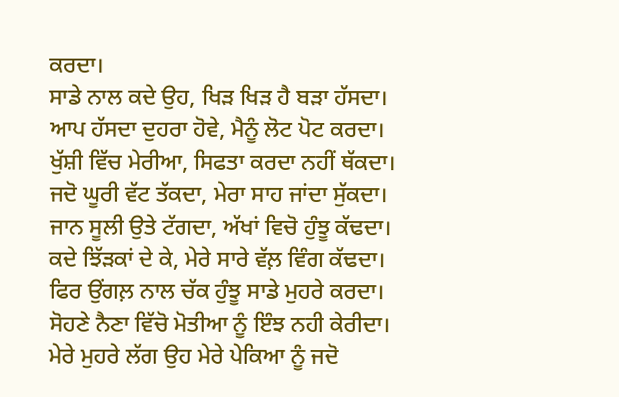ਕਰਦਾ।
ਸਾਡੇ ਨਾਲ ਕਦੇ ਉਹ, ਖਿੜ ਖਿੜ ਹੈ ਬੜਾ ਹੱਸਦਾ।
ਆਪ ਹੱਸਦਾ ਦੁਹਰਾ ਹੋਵੇ, ਮੈਨੂੰ ਲੋਟ ਪੋਟ ਕਰਦਾ।
ਖੁੱਸ਼ੀ ਵਿੱਚ ਮੇਰੀਆ, ਸਿਫਤਾ ਕਰਦਾ ਨਹੀਂ ਥੱਕਦਾ।
ਜਦੋ ਘੂਰੀ ਵੱਟ ਤੱਕਦਾ, ਮੇਰਾ ਸਾਹ ਜਾਂਦਾ ਸੁੱਕਦਾ।
ਜਾਨ ਸੂਲੀ ਉਤੇ ਟੱਗਦਾ, ਅੱਖਾਂ ਵਿਚੋ ਹੁੰਝੂ ਕੱਢਦਾ।
ਕਦੇ ਝਿੱੜਕਾਂ ਦੇ ਕੇ, ਮੇਰੇ ਸਾਰੇ ਵੱਲ਼ ਵਿੰਗ ਕੱਢਦਾ।
ਫਿਰ ਉਂਗਲ਼ ਨਾਲ ਚੱਕ ਹੁੰਝੂ ਸਾਡੇ ਮੁਹਰੇ ਕਰਦਾ।
ਸੋਹਣੇ ਨੈਣਾ ਵਿੱਚੋ ਮੋਤੀਆ ਨੂੰ ਇੰਝ ਨਹੀ ਕੇਰੀਦਾ।
ਮੇਰੇ ਮੁਹਰੇ ਲੱਗ ਉਹ ਮੇਰੇ ਪੇਕਿਆ ਨੂੰ ਜਦੋ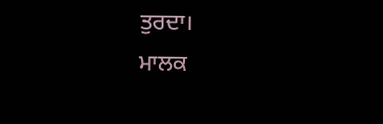ਤੁਰਦਾ।
ਮਾਲਕ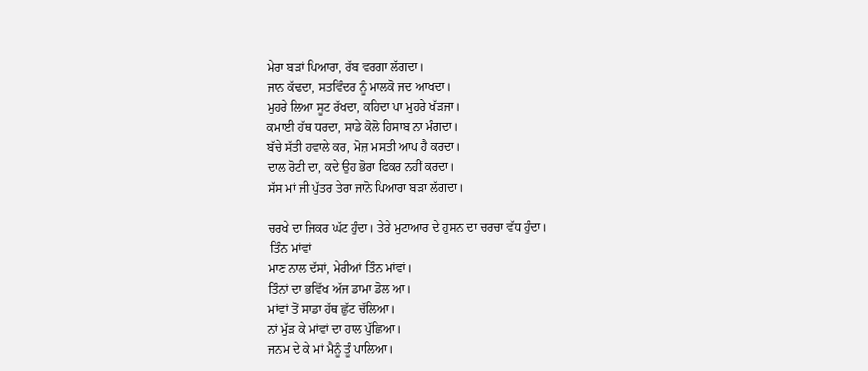ਮੇਰਾ ਬੜਾਂ ਪਿਆਰਾ, ਰੱਬ ਵਰਗਾ ਲੱਗਦਾ।
ਜਾਨ ਕੱਢਦਾ, ਸਤਵਿੰਦਰ ਨੂੰ ਮਾਲਕੋ ਜਦ ਆਖਦਾ।
ਮੁਹਰੇ ਲਿਆ ਸੂਟ ਰੱਖਦਾ, ਕਹਿਦਾ ਪਾ ਮੁਹਰੇ ਖੱੜਜਾ।
ਕਮਾਈ ਹੱਥ ਧਰਦਾ, ਸਾਡੇ ਕੋਲੋ ਹਿਸਾਬ ਨਾ ਮੰਗਦਾ।
ਬੱਚੇ ਸੱਤੀ ਹਵਾਲੇ ਕਰ, ਮੋਜ਼ ਮਸਤੀ ਆਪ ਹੈ ਕਰਦਾ।
ਦਾਲ ਰੋਟੀ ਦਾ, ਕਦੇ ਉਹ ਭੋਰਾ ਫਿਕਰ ਨਹੀਂ ਕਰਦਾ।
ਸੱਸ ਮਾਂ ਜੀ ਪੁੱਤਰ ਤੇਰਾ ਜਾਨੋ ਪਿਆਰਾ ਬੜਾ ਲੱਗਦਾ।

ਚਰਖੇ ਦਾ ਜਿਕਰ ਘੱਟ ਹੁੰਦਾ। ਤੇਰੇ ਮੁਟਾਆਰ ਦੇ ਹੁਸਨ ਦਾ ਚਰਚਾ ਵੱਧ ਹੁੰਦਾ।
 ਤਿੰਨ ਮਾਂਵਾਂ
ਮਾਣ ਨਾਲ ਦੱਸਾਂ, ਮੇਰੀਆਂ ਤਿੰਨ ਮਾਂਵਾਂ।
ਤਿੰਨਾਂ ਦਾ ਭਵਿੱਖ ਅੱਜ ਡਾਮਾ ਡੋਲ ਆ।
ਮਾਂਵਾਂ ਤੋਂ ਸਾਡਾ ਹੱਥ ਛੁੱਟ ਚੱਲਿਆ।
ਨਾਂ ਮੁੱੜ ਕੇ ਮਾਂਵਾਂ ਦਾ ਹਾਲ ਪੁੱਛਿਆ।
ਜਨਮ ਦੇ ਕੇ ਮਾਂ ਮੈਨੂੰ ਤੂੰ ਪਾਲਿਆ।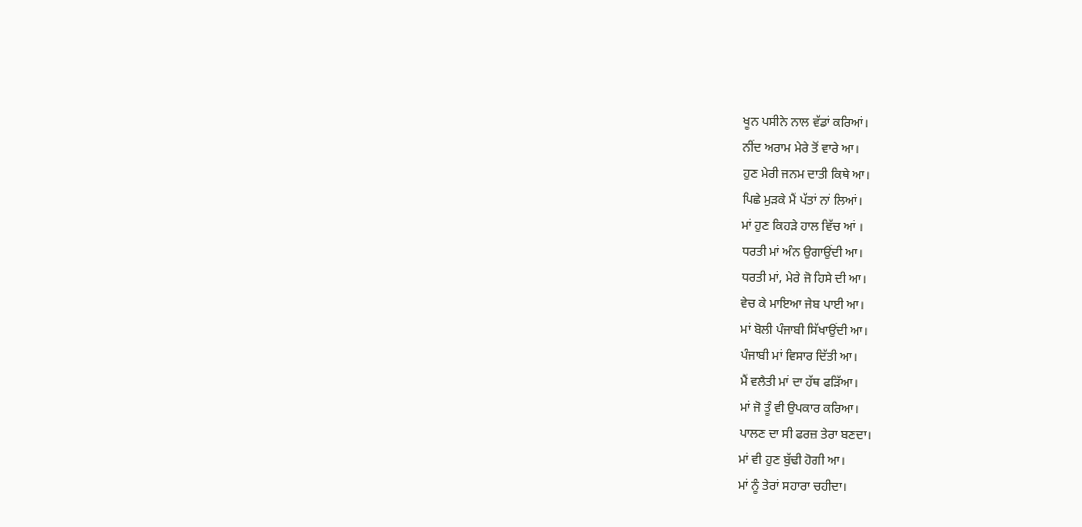ਖੂਨ ਪਸੀਨੇ ਨਾਲ ਵੱਡਾਂ ਕਰਿਆਂ।
ਨੀਂਦ ਅਰਾਮ ਮੇਰੇ ਤੋਂ ਵਾਰੇ ਆ।
ਹੁਣ ਮੇਰੀ ਜਨਮ ਦਾਤੀ ਕਿਥੇ ਆ।
ਪਿਛੇ ਮੁੜਕੇ ਮੈਂ ਪੱਤਾਂ ਨਾਂ ਲਿਆਂ।
ਮਾਂ ਹੁਣ ਕਿਹੜੇ ਹਾਲ ਵਿੱਚ ਆਂ ।
ਧਰਤੀ ਮਾਂ ਅੰਨ ਉਗਾਉਂਦੀ ਆ।
ਧਰਤੀ ਮਾਂ, ਮੇਰੇ ਜੋ ਹਿਸੇ ਦੀ ਆ।
ਵੇਚ ਕੇ ਮਾਇਆ ਜੇਬ ਪਾਈ ਆ।
ਮਾਂ ਬੋਲੀ ਪੰਜਾਬੀ ਸਿੱਖਾਉਂਦੀ ਆ।
ਪੰਜਾਬੀ ਮਾਂ ਵਿਸਾਰ ਦਿੱਤੀ ਆ।
ਮੈਂ ਵਲੈਤੀ ਮਾਂ ਦਾ ਹੱਥ ਫੜਿੱਆ।
ਮਾਂ ਜੋ ਤੂੰ ਵੀ ਉਪਕਾਰ ਕਰਿਆ।
ਪਾਲਣ ਦਾ ਸੀ ਫਰਜ਼ ਤੇਰਾ ਬਣਦਾ।
ਮਾਂ ਵੀ ਹੁਣ ਬੁੱਢੀ ਹੋਗੀ ਆ।
ਮਾਂ ਨੂੰ ਤੇਰਾਂ ਸਹਾਰਾ ਚਹੀਦਾ।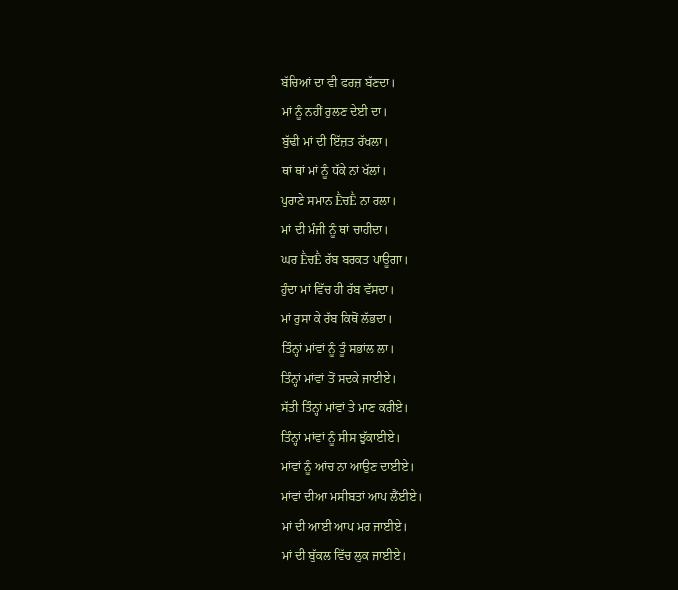ਬੱਚਿਆਂ ਦਾ ਵੀ ਫਰਜ਼ ਬੱਣਦਾ।
ਮਾਂ ਨੂੰ ਨਹੀਂ ਰੁਲਣ ਦੇਈ ਦਾ।
ਬੁੱਢੀ ਮਾਂ ਦੀ ਇੱਜ਼ਤ ਰੱਖਲਾ।
ਥਾਂ ਥਾਂ ਮਾਂ ਨੂੰ ਧੱਕੇ ਨਾਂ ਖੱਲਾਂ।
ਪੁਰਾਣੇ ਸਮਾਨ ḔਚḔ ਨਾ ਰਲਾ।
ਮਾਂ ਦੀ ਮੰਜੀ ਨੂੰ ਥਾਂ ਚਾਹੀਦਾ।
ਘਰ ḔਚḔ ਰੱਬ ਬਰਕਤ ਪਾਊਗਾ।
ਹੁੰਦਾ ਮਾਂ ਵਿੱਚ ਹੀ ਰੱਬ ਵੱਸਦਾ।
ਮਾਂ ਰੁਸਾ ਕੇ ਰੱਬ ਕਿਥੋਂ ਲੱਭਦਾ।
ਤਿੰਨ੍ਹਾਂ ਮਾਂਵਾਂ ਨੂੰ ਤੂੰ ਸਭਾਂਲ ਲਾ।
ਤਿੰਨ੍ਹਾਂ ਮਾਂਵਾਂ ਤੋਂ ਸਦਕੇ ਜਾਈਏ।
ਸੱਤੀ ਤਿੰਨ੍ਹਾਂ ਮਾਂਵਾਂ ਤੇ ਮਾਣ ਕਰੀਏ।
ਤਿੰਨ੍ਹਾਂ ਮਾਂਵਾਂ ਨੂੰ ਸੀਸ ਝੁੱਕਾਈਏ।
ਮਾਂਵਾਂ ਨੂੰ ਆਂਚ ਨਾ ਆਉਣ ਦਾਈਏ।
ਮਾਂਵਾਂ ਦੀਆ ਮਸੀਬਤਾਂ ਆਪ ਲੈਂਈਏ।
ਮਾਂ ਦੀ ਆਈ ਆਪ ਮਰ ਜਾਈਏ।
ਮਾਂ ਦੀ ਬੁੱਕਲ ਵਿੱਚ ਲੁਕ ਜਾਈਏ।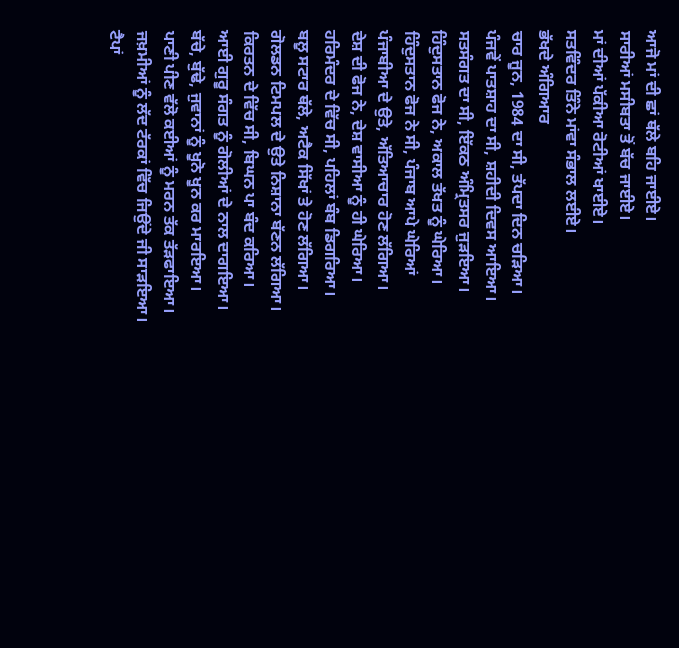ਆਜੋ ਮਾਂ ਦੀ ਛਾਂ ਥੱਲੇ ਬਹਿ ਜਾਈਏ।
ਸਾਰੀਆਂ ਮਸੀਬਤਾ ਤੋਂ ਬੱਚ ਜਾਈਏ।
ਮਾਂ ਦੀਆਂ ਪੱਕੀਆ ਰੋਟੀਆਂ ਖਾਈਏ।
ਸਤਵਿੰਦਰ ਤਿੰਨੇ ਮਾਂਵਾ ਸੰਭਾਲ ਲਈਏ।
ਭੱਖਦੇ ਅੰਗਿਆਰ
ਚਾਰ ਜੂਨ, 1984 ਦਾ ਸੀ, ਤੱਪਦਾ ਦਿਨ ਚੜਿਆ।
ਪੰਜਵੇਂ ਪਾਤਸ਼ਾਹ ਦਾ ਸੀ, ਸ਼ਹੀਦੀ ਦਿਵਸ ਆਇਆ।
ਸਤਸੰਗਤ ਦਾ ਸੀ, ਇੱਕਠ ਅੰਮ੍ਰਿਤਸਰ ਜੁੜਇਆ।
ਹਿੰਦੁਸਤਾਨ ਫੋਜ ਨੇ, ਅਕਾਲ ਤੱਖਤ ਨੂੰ ਘੇਰਿਆ।
ਹਿੰਦੁਸਤਾਨ ਫੋਜ ਨੇ ਸੀ, ਪੰਜਾਬ ਆਪੇ ਘੇਰਿਆਂ
ਪੰਜਾਬੀਆ ਦੇ ਉਤੇ, ਅੱਤਿਆਚਾਰ ਹੋਣ ਲੱਗਿਆ।
ਦੇਸ਼ ਦੀ ਫੋਜ ਨੇ, ਦੇਸ਼ ਵਾਸੀਆ ਨੂੰ ਹੀ ਘੇਰਿਆ।
ਹਰਿਮੰਦਰ ਦੇ ਵਿੱਚ ਸੀ, ਪਹਿਲਾਂ ਬੰਬ ਡਿਗਰਿਆ।
ਬਲੂ ਸਟਾਰ ਥੱਲੇ, ਅਟੈਕ ਸਿੱਖਾਂ ਤੇ ਹੋਣ ਲੱਗਿਆ।
ਗੋਲਡਨ ਟਿਮਪਲ ਦੇ ਉਤੇ ਨਿਸ਼ਾਨਾ ਬੱਣਨ ਲੱਗਿਆ।
ਕਿਰਤਨ ਦੇ ਵਿੱਚ ਸੀ, ਬਿਘਨ ਪਾ ਬੰਦ ਕਰਿਆ।
ਆਈ ਗੁਰੂ ਸੰਗਤ ਨੂੰ ਗੋਲੀਆਂ ਦੇ ਨਾਲ ਦਾਗਇਆ।
ਬੱਚੇ, ਬੁੱਢੇ, ਜੁਵਾਨਾਂ ਨੂੰ ਖੂਨੋ ਖੂਨ ਕਰ ਮਾਰਇਆ।
ਪਾਣੀ ਪੀਣ ਵੱਲੋ ਕਈਆਂ ਨੂੰ ਮਰਨ ਤੱਕ ਤੱੜਫਾਇਆ।
ਜਖ਼ਮੀਆਂ ਨੂੰ ਲੱਦ ਟੱਰਕਾਂ ਵਿੱਚ ਜਿਉਂਦੇ ਜੀ ਸਾੜਇਆ।
ਟੈਪਾਂ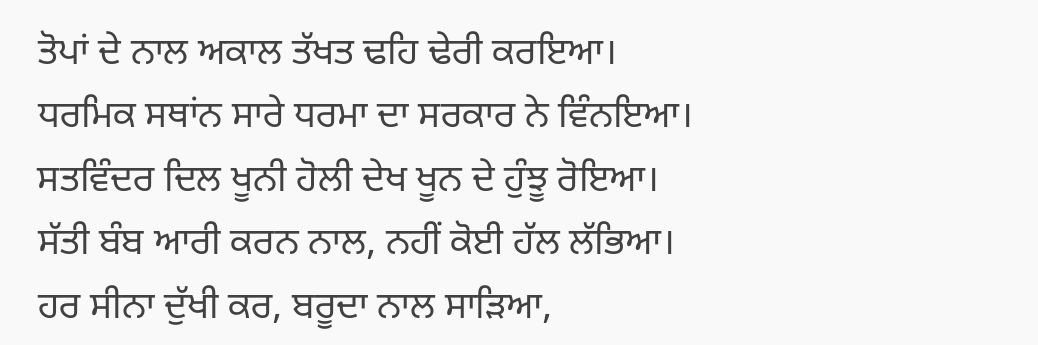ਤੋਪਾਂ ਦੇ ਨਾਲ ਅਕਾਲ ਤੱਖਤ ਢਹਿ ਢੇਰੀ ਕਰਇਆ।
ਧਰਮਿਕ ਸਥਾਂਨ ਸਾਰੇ ਧਰਮਾ ਦਾ ਸਰਕਾਰ ਨੇ ਵਿੰਨਇਆ।
ਸਤਵਿੰਦਰ ਦਿਲ ਖੂਨੀ ਹੋਲੀ ਦੇਖ ਖੂਨ ਦੇ ਹੁੰਝੂ ਰੋਇਆ।
ਸੱਤੀ ਬੰਬ ਆਰੀ ਕਰਨ ਨਾਲ, ਨਹੀਂ ਕੋਈ ਹੱਲ ਲੱਭਿਆ।
ਹਰ ਸੀਨਾ ਦੁੱਖੀ ਕਰ, ਬਰੂਦਾ ਨਾਲ ਸਾੜਿਆ,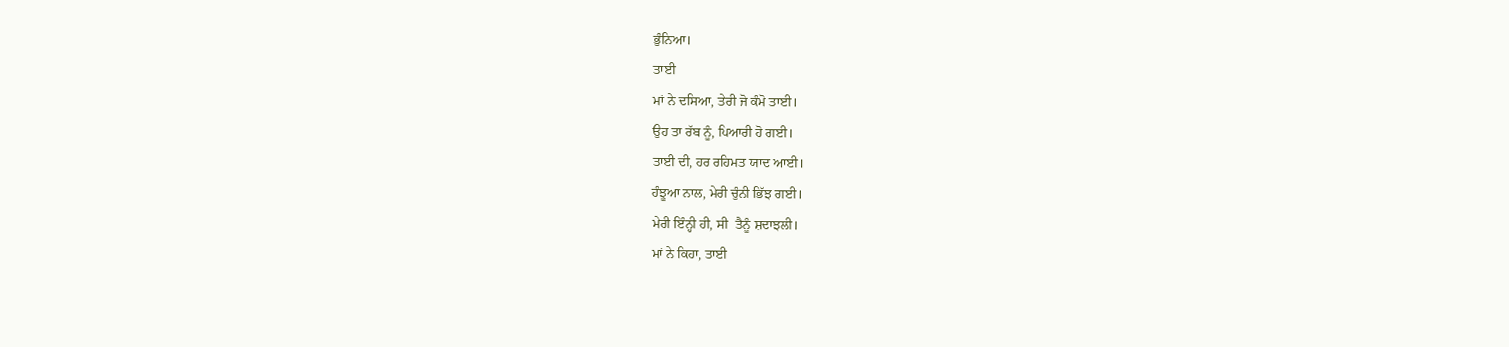ਭੁੰਨਿਆ।
ਤਾਈ
ਮਾਂ ਨੇ ਦਸਿਆ, ਤੇਰੀ ਜੋ ਕੰਮੋ ਤਾਈ।
ਉਹ ਤਾ ਰੱਬ ਨੂੰ, ਪਿਆਰੀ ਹੋ ਗਈ।
ਤਾਈ ਦੀ, ਹਰ ਰਹਿਮਤ ਯਾਦ ਆਈ।
ਹੰਝੂਆ ਨਾਲ, ਮੇਰੀ ਚੁੰਨੀ ਭਿੱਝ ਗਈ।
ਮੇਰੀ ਇੰਨ੍ਹੀ ਹੀ, ਸੀ  ਤੈਨੂੰ ਸ਼ਦਾਝਲੀ।
ਮਾਂ ਨੇ ਕਿਹਾ, ਤਾਈ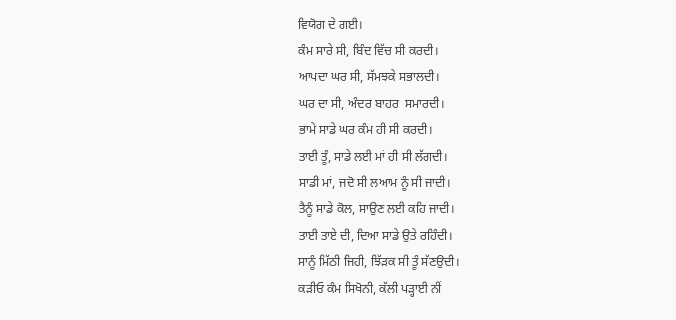ਵਿਯੋਗ ਦੇ ਗਈ।
ਕੰਮ ਸਾਰੇ ਸੀ, ਬਿੰਦ ਵਿੱਚ ਸੀ ਕਰਦੀ।
ਆਪਦਾ ਘਰ ਸੀ, ਸੱਮਝਕੇ ਸਭਾਲਦੀ।
ਘਰ ਦਾ ਸੀ, ਅੰਦਰ ਬਾਹਰ  ਸਮਾਰਦੀ।
ਭਾਮੇ ਸਾਡੇ ਘਰ ਕੰਮ ਹੀ ਸੀ ਕਰਦੀ।
ਤਾਈ ਤੂੰ, ਸਾਡੇ ਲਈ ਮਾਂ ਹੀ ਸੀ ਲੱਗਦੀ।
ਸਾਡੀ ਮਾਂ, ਜਦੋ ਸੀ ਲਆਮ ਨੂੰ ਸੀ ਜਾਦੀ।
ਤੈਨੂੰ ਸਾਡੇ ਕੋਲ, ਸਾਉਣ ਲਈ ਕਹਿ ਜਾਦੀ।
ਤਾਈ ਤਾਏ ਦੀ, ਦਿਆ ਸਾਡੇ ਉਤੇ ਰਹਿੰਦੀ।
ਸਾਨੂੰ ਮਿੱਠੀ ਜਿਹੀ, ਝਿੱੜਕ ਸੀ ਤੂੰ ਸੱਣਉਦੀ।
ਕੜੀਓ ਕੰਮ ਸਿਖੋਨੀ, ਕੱਲੀ ਪੜ੍ਹਾਈ ਨੀਂ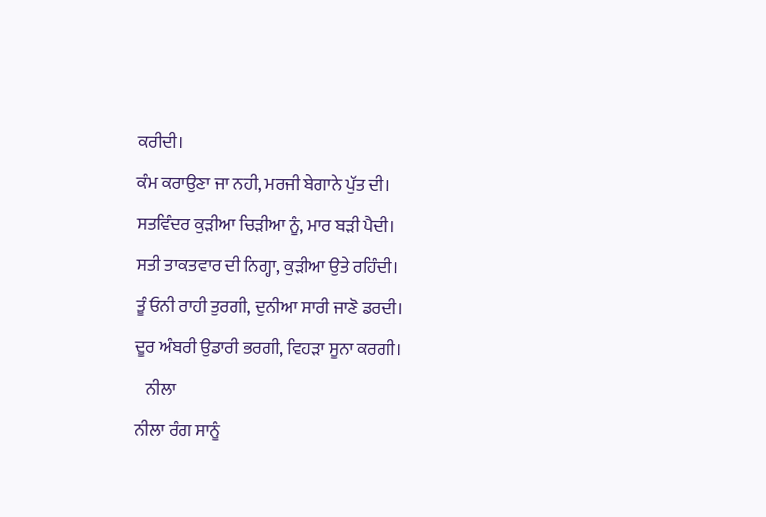ਕਰੀਦੀ।
ਕੰਮ ਕਰਾਉਣਾ ਜਾ ਨਹੀ, ਮਰਜੀ ਬੇਗਾਨੇ ਪੁੱਤ ਦੀ।
ਸਤਵਿੰਦਰ ਕੁੜੀਆ ਚਿੜੀਆ ਨੂੰ, ਮਾਰ ਬੜੀ ਪੈਦੀ।
ਸਤੀ ਤਾਕਤਵਾਰ ਦੀ ਨਿਗ੍ਹਾ, ਕੁੜੀਆ ਉਤੇ ਰਹਿੰਦੀ।
ਤੂੰ ਓਨੀ ਰਾਹੀ ਤੁਰਗੀ, ਦੁਨੀਆ ਸਾਰੀ ਜਾਣੋ ਡਰਦੀ।
ਦੂਰ ਅੰਬਰੀ ਉਡਾਰੀ ਭਰਗੀ, ਵਿਹੜਾ ਸੂਨਾ ਕਰਗੀ।
   ਨੀਲਾ
ਨੀਲਾ ਰੰਗ ਸਾਨੂੰ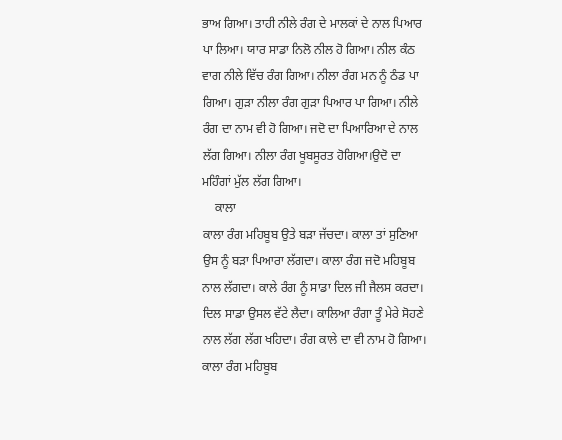ਭਾਅ ਗਿਆ। ਤਾਹੀ ਨੀਲੇ ਰੰਗ ਦੇ ਮਾਲਕਾਂ ਦੇ ਨਾਲ ਪਿਆਰ ਪਾ ਲਿਆ। ਯਾਰ ਸਾਡਾ ਨਿਲੋ ਨੀਲ ਹੋ ਗਿਆ। ਨੀਲ ਕੰਠ ਵਾਗ ਨੀਲੇ ਵਿੱਚ ਰੰਗ ਗਿਆ। ਨੀਲਾ ਰੰਗ ਮਨ ਨੂੰ ਠੰਡ ਪਾ ਗਿਆ। ਗੁੜਾ ਨੀਲਾ ਰੰਗ ਗੁੜਾ ਪਿਆਰ ਪਾ ਗਿਆ। ਨੀਲੇ ਰੰਗ ਦਾ ਨਾਮ ਵੀ ਹੋ ਗਿਆ। ਜਦੋ ਦਾ ਪਿਆਰਿਆ ਦੇ ਨਾਲ ਲੱਗ ਗਿਆ। ਨੀਲਾ ਰੰਗ ਖੂਬਸੂਰਤ ਹੋਗਿਆ।ਉਦੋ ਦਾ ਮਹਿੰਗਾਂ ਮੁੱਲ ਲੱਗ ਗਿਆ।
    ਕਾਲਾ
ਕਾਲਾ ਰੰਗ ਮਹਿਬੂਬ ਉਤੇ ਬੜਾ ਜੱਚਦਾ। ਕਾਲਾ ਤਾਂ ਸੁਣਿਆ ਉਸ ਨੂੰ ਬੜਾ ਪਿਆਰਾ ਲੱਗਦਾ। ਕਾਲਾ ਰੰਗ ਜਦੋ ਮਹਿਬੂਬ ਨਾਲ ਲੱਗਦਾ। ਕਾਲੇ ਰੰਗ ਨੂੰ ਸਾਡਾ ਦਿਲ ਜੀ ਜੈਲਸ ਕਰਦਾ। ਦਿਲ ਸਾਡਾ ਉਸਲ ਵੱਟੇ ਲੈਦਾ। ਕਾਲਿਆ ਰੰਗਾ ਤੂੰ ਮੇਰੇ ਸੋਹਣੇ ਨਾਲ ਲੱਗ ਲੱਗ ਖਹਿਦਾ। ਰੰਗ ਕਾਲੇ ਦਾ ਵੀ ਨਾਮ ਹੋ ਗਿਆ। ਕਾਲਾ ਰੰਗ ਮਹਿਬੂਬ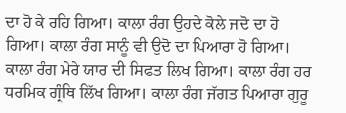ਦਾ ਹੋ ਕੇ ਰਹਿ ਗਿਆ। ਕਾਲਾ ਰੰਗ ਉਹਦੇ ਕੋਲੇ ਜਦੋ ਦਾ ਹੋ ਗਿਆ। ਕਾਲਾ ਰੰਗ ਸਾਨੂੰ ਵੀ ਉਦੋ ਦਾ ਪਿਆਰਾ ਹੋ ਗਿਆ। ਕਾਲਾ ਰੰਗ ਮੇਰੇ ਯਾਰ ਦੀ ਸਿਫਤ ਲਿਖ ਗਿਆ। ਕਾਲਾ ਰੰਗ ਹਰ ਧਰਮਿਕ ਗ੍ਰੰਥਿ ਲਿੱਖ ਗਿਆ। ਕਾਲਾ ਰੰਗ ਜੱਗਤ ਪਿਆਰਾ ਗੁਰੂ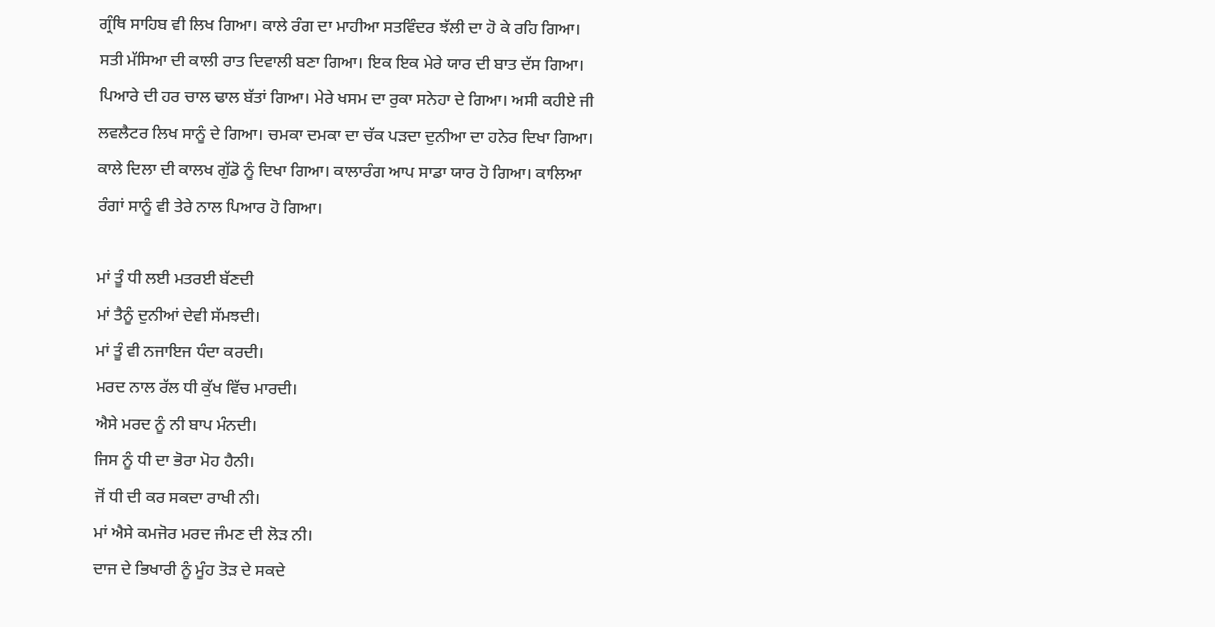ਗ੍ਰੰਥਿ ਸਾਹਿਬ ਵੀ ਲਿਖ ਗਿਆ। ਕਾਲੇ ਰੰਗ ਦਾ ਮਾਹੀਆ ਸਤਵਿੰਦਰ ਝੱਲੀ ਦਾ ਹੋ ਕੇ ਰਹਿ ਗਿਆ। ਸਤੀ ਮੱਸਿਆ ਦੀ ਕਾਲੀ ਰਾਤ ਦਿਵਾਲੀ ਬਣਾ ਗਿਆ। ਇਕ ਇਕ ਮੇਰੇ ਯਾਰ ਦੀ ਬਾਤ ਦੱਸ ਗਿਆ। ਪਿਆਰੇ ਦੀ ਹਰ ਚਾਲ ਢਾਲ ਬੱਤਾਂ ਗਿਆ। ਮੇਰੇ ਖਸਮ ਦਾ ਰੁਕਾ ਸਨੇਹਾ ਦੇ ਗਿਆ। ਅਸੀ ਕਹੀਏ ਜੀ ਲਵਲੈਟਰ ਲਿਖ ਸਾਨੂੰ ਦੇ ਗਿਆ। ਚਮਕਾ ਦਮਕਾ ਦਾ ਚੱਕ ਪੜਦਾ ਦੁਨੀਆ ਦਾ ਹਨੇਰ ਦਿਖਾ ਗਿਆ। ਕਾਲੇ ਦਿਲਾ ਦੀ ਕਾਲਖ ਗੁੱਡੋ ਨੂੰ ਦਿਖਾ ਗਿਆ। ਕਾਲਾਰੰਗ ਆਪ ਸਾਡਾ ਯਾਰ ਹੋ ਗਿਆ। ਕਾਲਿਆ ਰੰਗਾਂ ਸਾਨੂੰ ਵੀ ਤੇਰੇ ਨਾਲ ਪਿਆਰ ਹੋ ਗਿਆ।

ਮਾਂ ਤੂੰ ਧੀ ਲਈ ਮਤਰਈ ਬੱਣਦੀ
ਮਾਂ ਤੈਨੂੰ ਦੁਨੀਆਂ ਦੇਵੀ ਸੱਮਝਦੀ।
ਮਾਂ ਤੂੰ ਵੀ ਨਜਾਇਜ ਧੰਦਾ ਕਰਦੀ।
ਮਰਦ ਨਾਲ ਰੱਲ ਧੀ ਕੁੱਖ ਵਿੱਚ ਮਾਰਦੀ।
ਐਸੇ ਮਰਦ ਨੂੰ ਨੀ ਬਾਪ ਮੰਨਦੀ।
ਜਿਸ ਨੂੰ ਧੀ ਦਾ ਭੋਰਾ ਮੋਹ ਹੈਨੀ।
ਜੋਂ ਧੀ ਦੀ ਕਰ ਸਕਦਾ ਰਾਖੀ ਨੀ।
ਮਾਂ ਐਸੇ ਕਮਜੋਰ ਮਰਦ ਜੰਮਣ ਦੀ ਲੋੜ ਨੀ।
ਦਾਜ ਦੇ ਭਿਖਾਰੀ ਨੂੰ ਮੂੰਹ ਤੋੜ ਦੇ ਸਕਦੇ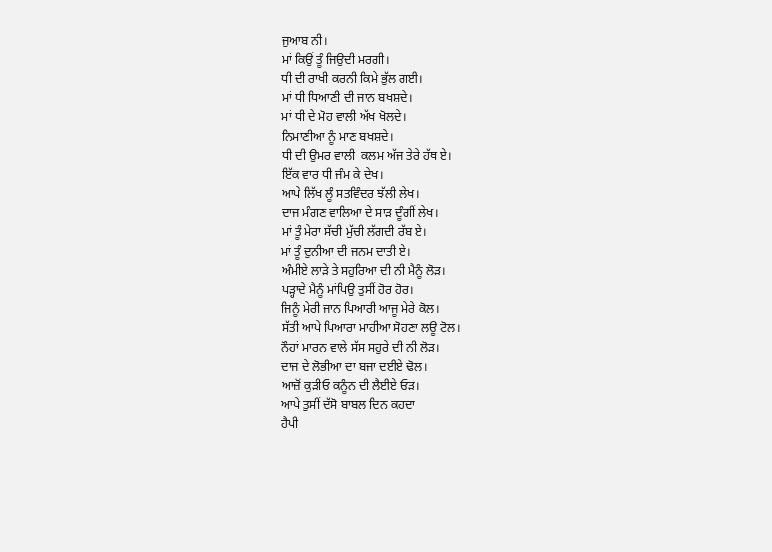ਜੁਆਬ ਨੀ।
ਮਾਂ ਕਿਉਂ ਤੂੰ ਜਿਉਦੀ ਮਰਗੀ।
ਧੀ ਦੀ ਰਾਖੀ ਕਰਨੀ ਕਿਮੇ ਭੁੱਲ ਗਈ।
ਮਾਂ ਧੀ ਧਿਆਣੀ ਦੀ ਜਾਨ ਬਖਸ਼ਦੇ।
ਮਾਂ ਧੀ ਦੇ ਮੋਹ ਵਾਲੀ ਅੱਖ ਖੋਲਦੇ।
ਨਿਮਾਣੀਆ ਨੂੰ ਮਾਣ ਬਖਸ਼ਦੇ।
ਧੀ ਦੀ ਉਮਰ ਵਾਲੀ  ਕਲਮ ਅੱਜ ਤੇਰੇ ਹੱਥ ਏ।
ਇੱਕ ਵਾਰ ਧੀ ਜੰਮ ਕੇ ਦੇਖ।
ਆਪੇ ਲਿੱਖ ਲੂੰ ਸਤਵਿੰਦਰ ਝੱਲੀ ਲੇਖ।
ਦਾਜ ਮੰਗਣ ਵਾਲਿਆ ਦੇ ਸਾੜ ਦੂੰਗੀਂ ਲੇਖ।
ਮਾਂ ਤੂੰ ਮੇਰਾ ਸੱਚੀ ਮੁੱਚੀ ਲੱਗਦੀ ਰੱਬ ਏ।
ਮਾਂ ਤੂੰ ਦੁਨੀਆ ਦੀ ਜਨਮ ਦਾਤੀ ਏ।
ਅੰਮੀਏ ਲਾੜੇ ਤੇ ਸਹੁਰਿਆ ਦੀ ਨੀ ਮੈਨੂੰ ਲੋੜ।
ਪੜ੍ਹਾਦੇ ਮੈਨੂੰ ਮਾਂਪਿਉ ਤੁਸੀਂ ਹੋਰ ਹੋਰ।
ਜਿਨੂੰ ਮੇਰੀ ਜਾਨ ਪਿਆਰੀ ਆਜੂ ਮੇਰੇ ਕੋਲ।
ਸੱਤੀ ਆਪੇ ਪਿਆਰਾ ਮਾਹੀਆ ਸੋਹਣਾ ਲਊ ਟੋਲ।
ਨੌਹਾਂ ਮਾਰਨ ਵਾਲੇ ਸੱਸ ਸਹੁਰੇ ਦੀ ਨੀ ਲੋੜ।
ਦਾਜ ਦੇ ਲੋਭੀਆ ਦਾ ਬਜਾ ਦਈਏ ਢੋਲ।
ਆਜ਼ੋਂ ਕੁੜੀਓ ਕਨੂੰਨ ਦੀ ਲੈਈਏ ਓੜ।
ਆਪੇ ਤੁਸੀਂ ਦੱਸੋ ਬਾਬਲ ਦਿਨ ਕਹਦਾ
ਹੈਪੀ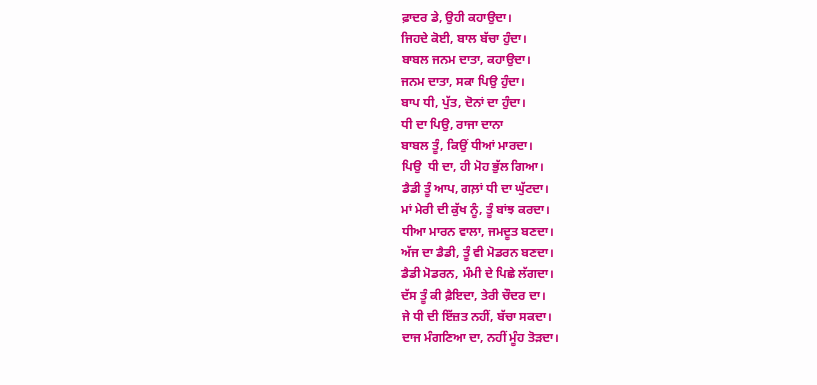ਫ਼ਾਦਰ ਡੇ, ਉਹੀ ਕਹਾਉਦਾ।
ਜਿਹਦੇ ਕੋਈ, ਬਾਲ ਬੱਚਾ ਹੁੰਦਾ।
ਬਾਬਲ ਜਨਮ ਦਾਤਾ, ਕਹਾਉਦਾ।
ਜਨਮ ਦਾਤਾ, ਸਕਾ ਪਿਉ ਹੁੰਦਾ।
ਬਾਪ ਧੀ, ਪੁੱਤ, ਦੋਨਾਂ ਦਾ ਹੁੰਦਾ।
ਧੀ ਦਾ ਪਿਉ, ਰਾਜਾ ਦਾਨਾ
ਬਾਬਲ ਤੂੰ, ਕਿਉਂ ਧੀਆਂ ਮਾਰਦਾ।
ਪਿਉ  ਧੀ ਦਾ, ਹੀ ਮੋਹ ਭੁੱਲ ਗਿਆ।
ਡੈਡੀ ਤੂੰ ਆਪ, ਗਲ਼ਾਂ ਧੀ ਦਾ ਘੁੱਟਦਾ।
ਮਾਂ ਮੇਰੀ ਦੀ ਕੁੱਖ ਨੂੰ, ਤੂੰ ਬਾਂਝ ਕਰਦਾ।
ਧੀਆ ਮਾਰਨ ਵਾਲਾ, ਜਮਦੂਤ ਬਣਦਾ।
ਅੱਜ ਦਾ ਡੈਡੀ, ਤੂੰ ਵੀ ਮੋਡਰਨ ਬਣਦਾ।
ਡੈਡੀ ਮੋਡਰਨ, ਮੰਮੀ ਦੇ ਪਿਛੇ ਲੱਗਦਾ।
ਦੱਸ ਤੂੰ ਕੀ ਫ਼ੈਇਦਾ, ਤੇਰੀ ਚੌਦਰ ਦਾ।
ਜੇ ਧੀ ਦੀ ਇੱਜ਼ਤ ਨਹੀਂ, ਬੱਚਾ ਸਕਦਾ।
ਦਾਜ ਮੰਗਣਿਆ ਦਾ, ਨਹੀਂ ਮੂੰਹ ਤੋੜਦਾ।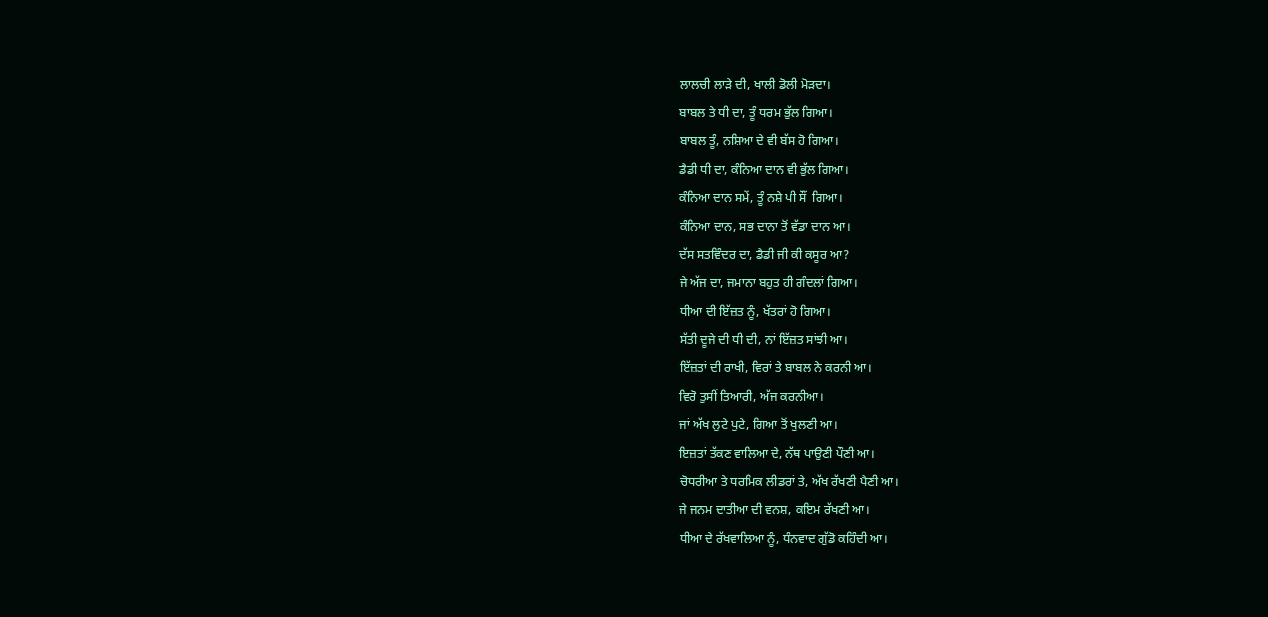ਲਾਲਚੀ ਲਾੜੇ ਦੀ, ਖਾਲੀ ਡੋਲੀ ਮੋੜਦਾ।
ਬਾਬਲ ਤੇ ਧੀ ਦਾ, ਤੂੰ ਧਰਮ ਭੁੱਲ ਗਿਆ।
ਬਾਬਲ ਤੂੰ, ਨਸ਼ਿਆ ਦੇ ਵੀ ਬੱਸ ਹੋ ਗਿਆ।
ਡੈਡੀ ਧੀ ਦਾ, ਕੰਨਿਆ ਦਾਨ ਵੀ ਭੁੱਲ ਗਿਆ।
ਕੰਨਿਆ ਦਾਨ ਸਮੇਂ, ਤੂੰ ਨਸ਼ੇ ਪੀ ਸੌਂ  ਗਿਆ।
ਕੰਨਿਆ ਦਾਨ, ਸਭ ਦਾਨਾ ਤੋਂ ਵੱਡਾ ਦਾਨ ਆ।
ਦੱਸ ਸਤਵਿੰਦਰ ਦਾ, ਡੈਡੀ ਜੀ ਕੀ ਕਸੂਰ ਆ?
ਜੇ ਅੱਜ ਦਾ, ਜਮਾਨਾ ਬਹੁਤ ਹੀ ਗੰਦਲਾਂ ਗਿਆ।
ਧੀਆ ਦੀ ਇੱਜ਼ਤ ਨੂੰ, ਖੱਤਰਾਂ ਹੋ ਗਿਆ।
ਸੱਤੀ ਦੂਜੇ ਦੀ ਧੀ ਦੀ, ਨਾਂ ਇੱਜ਼ਤ ਸਾਂਝੀ ਆ।
ਇੱਜ਼ਤਾਂ ਦੀ ਰਾਖੀ, ਵਿਰਾਂ ਤੇ ਬਾਬਲ ਨੇ ਕਰਨੀ ਆ।
ਵਿਰੋ ਤੁਸੀਂ ਤਿਆਰੀ, ਅੱਜ ਕਰਨੀਆ।
ਜਾਂ ਅੱਖ ਲੁਟੇ ਪੁਟੇ, ਗਿਆ ਤੋਂ ਖੁਲਣੀ ਆ।
ਇਜ਼ਤਾਂ ਤੱਕਣ ਵਾਲਿਆ ਦੇ, ਨੱਥ ਪਾਉਣੀ ਪੌਣੀ ਆ।
ਚੋਧਰੀਆ ਤੇ ਧਰਮਿਕ ਲੀਡਰਾਂ ਤੇ, ਅੱਖ ਰੱਖਣੀ ਪੈਣੀ ਆ।
ਜੇ ਜਨਮ ਦਾਤੀਆ ਦੀ ਵਨਸ਼, ਕਇਮ ਰੱਖਣੀ ਆ।
ਧੀਆ ਦੇ ਰੱਖਵਾਲਿਆ ਨੂੰ, ਧੰਨਵਾਦ ਗੁੱਡੋ ਕਹਿੰਦੀ ਆ।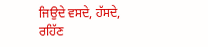ਜਿਉਦੇ ਵਸਦੇ, ਹੱਸਦੇ, ਰਹਿੱਣ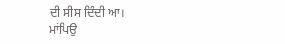ਦੀ ਸੀਸ ਦਿੰਦੀ ਆ।
ਮਾਂਪਿਉ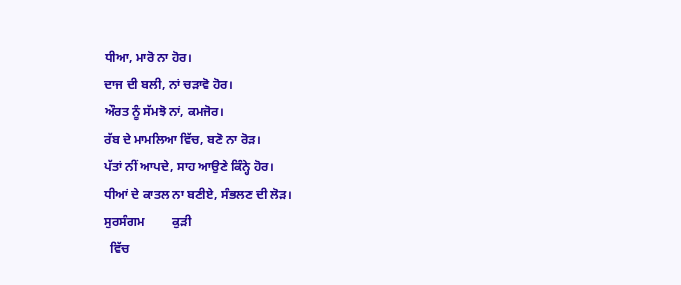ਧੀਆ, ਮਾਰੋ ਨਾ ਹੋਰ।
ਦਾਜ ਦੀ ਬਲੀ, ਨਾਂ ਚੜਾਵੋ ਹੋਰ।
ਔਰਤ ਨੂੰ ਸੱਮਝੋ ਨਾਂ, ਕਮਜੋਰ।
ਰੱਬ ਦੇ ਮਾਮਲਿਆ ਵਿੱਚ, ਬਣੋ ਨਾ ਰੋੜ।
ਪੱਤਾਂ ਨੀਂ ਆਪਦੇ, ਸਾਹ ਆਉਣੇ ਕਿੰਨ੍ਹੇ ਹੋਰ।
ਧੀਆਂ ਦੇ ਕਾਤਲ ਨਾ ਬਣੀਏ, ਸੰਭਲਣ ਦੀ ਲੋੜ।
ਸੁਰਸੰਗਮ         ਕੁੜੀ
  ਵਿੱਚ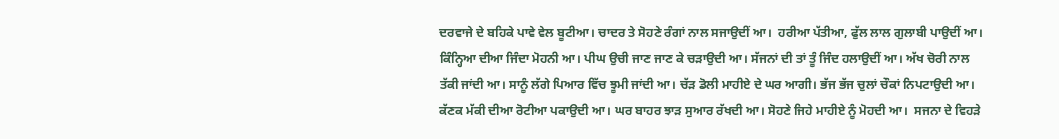ਦਰਵਾਜੇ ਦੇ ਬਹਿਕੇ ਪਾਵੇ ਵੇਲ ਬੂਟੀਆ। ਚਾਦਰ ਤੇ ਸੋਹਣੇ ਰੰਗਾਂ ਨਾਲ ਸਜਾਉਦੀਂ ਆ।  ਹਰੀਆ ਪੱਤੀਆ, ਫੁੱਲ ਲਾਲ ਗੁਲਾਬੀ ਪਾਉਦੀਂ ਆ। ਕਿੰਨ੍ਹਿਆ ਦੀਆ ਜਿੰਦਾ ਮੋਹਨੀ ਆ। ਪੀਘ ਉਚੀ ਜਾਣ ਜਾਣ ਕੇ ਚੜਾਉਦੀ ਆ। ਸੱਜਨਾਂ ਦੀ ਤਾਂ ਤੂੰ ਜਿੰਦ ਹਲਾਉਦੀਂ ਆ। ਅੱਖ ਚੋਰੀ ਨਾਲ ਤੱਕੀ ਜਾਂਦੀ ਆ। ਸਾਨੂੰ ਲੱਗੇ ਪਿਆਰ ਵਿੱਚ ਝੂਮੀ ਜਾਂਦੀ ਆ। ਚੱੜ ਡੋਲੀ ਮਾਹੀਏ ਦੇ ਘਰ ਆਗੀ। ਭੱਜ ਭੱਜ ਚੁਲਾਂ ਚੌਕਾਂ ਨਿਪਟਾਉਦੀ ਆ। ਕੱਣਕ ਮੱਕੀ ਦੀਆ ਰੋਟੀਆ ਪਕਾਉਦੀ ਆ। ਘਰ ਬਾਹਰ ਝਾੜ ਸੁਆਰ ਰੱਖਦੀ ਆ। ਸੋਹਣੇ ਜਿਹੇ ਮਾਹੀਏ ਨੂੰ ਮੋਹਦੀ ਆ।  ਸਜਨਾ ਦੇ ਵਿਹੜੇ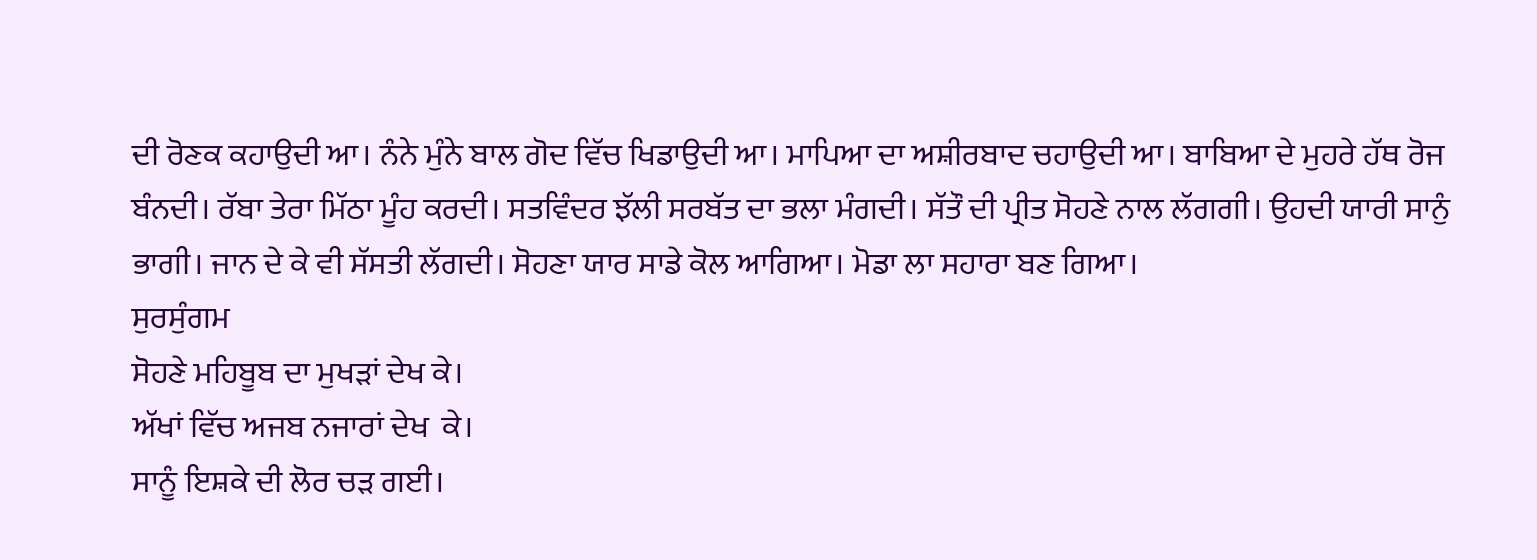ਦੀ ਰੋਣਕ ਕਹਾਉਦੀ ਆ। ਨੰਨੇ ਮੁੰਨੇ ਬਾਲ ਗੋਦ ਵਿੱਚ ਖਿਡਾਉਦੀ ਆ। ਮਾਪਿਆ ਦਾ ਅਸ਼ੀਰਬਾਦ ਚਹਾਉਦੀ ਆ। ਬਾਬਿਆ ਦੇ ਮੁਹਰੇ ਹੱਥ ਰੋਜ ਬੰਨਦੀ। ਰੱਬਾ ਤੇਰਾ ਮਿੱਠਾ ਮੂੰਹ ਕਰਦੀ। ਸਤਵਿੰਦਰ ਝੱਲੀ ਸਰਬੱਤ ਦਾ ਭਲਾ ਮੰਗਦੀ। ਸੱਤੌ ਦੀ ਪ੍ਰੀਤ ਸੋਹਣੇ ਨਾਲ ਲੱਗਗੀ। ਉਹਦੀ ਯਾਰੀ ਸਾਨੁੰ ਭਾਗੀ। ਜਾਨ ਦੇ ਕੇ ਵੀ ਸੱਸਤੀ ਲੱਗਦੀ। ਸੋਹਣਾ ਯਾਰ ਸਾਡੇ ਕੋਲ ਆਗਿਆ। ਮੋਡਾ ਲਾ ਸਹਾਰਾ ਬਣ ਗਿਆ।
ਸੁਰਸੁੰਗਮ
ਸੋਹਣੇ ਮਹਿਬੂਬ ਦਾ ਮੁਖੜਾਂ ਦੇਖ ਕੇ।
ਅੱਖਾਂ ਵਿੱਚ ਅਜਬ ਨਜਾਰਾਂ ਦੇਖ  ਕੇ।
ਸਾਨੂੰ ਇਸ਼ਕੇ ਦੀ ਲੋਰ ਚੜ ਗਈ।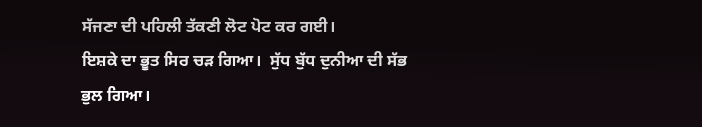ਸੱਜਣਾ ਦੀ ਪਹਿਲੀ ਤੱਕਣੀ ਲੋਟ ਪੋਟ ਕਰ ਗਈ।
ਇਸ਼ਕੇ ਦਾ ਭੂਤ ਸਿਰ ਚੜ ਗਿਆ।  ਸੁੱਧ ਬੁੱਧ ਦੁਨੀਆ ਦੀ ਸੱਭ ਭੁਲ ਗਿਆ।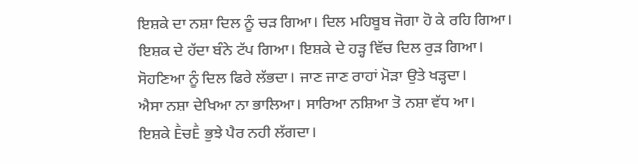ਇਸ਼ਕੇ ਦਾ ਨਸ਼ਾ ਦਿਲ ਨੂੰ ਚੜ ਗਿਆ। ਦਿਲ ਮਹਿਬੂਬ ਜੋਗਾ ਹੋ ਕੇ ਰਹਿ ਗਿਆ।
ਇਸ਼ਕ ਦੇ ਹੱਦਾ ਬੰਨੇ ਟੱਪ ਗਿਆ। ਇਸ਼ਕੇ ਦੇ ਹੜ੍ਹ ਵਿੱਚ ਦਿਲ ਰੁੜ ਗਿਆ।
ਸੋਹਣਿਆ ਨੂੰ ਦਿਲ ਫਿਰੇ ਲੱਭਦਾ। ਜਾਣ ਜਾਣ ਰਾਹਾਂ ਮੋੜਾ ਉਤੇ ਖੜ੍ਹਦਾ।
ਐਸਾ ਨਸ਼ਾ ਦੇਖਿਆ ਨਾ ਭਾਲਿਆ। ਸਾਰਿਆ ਨਸ਼ਿਆ ਤੋ ਨਸ਼ਾ ਵੱਧ ਆ।
ਇਸ਼ਕੇ ḔਚḔ ਭੁਝੇ ਪੈਰ ਨਹੀ ਲੱਗਦਾ।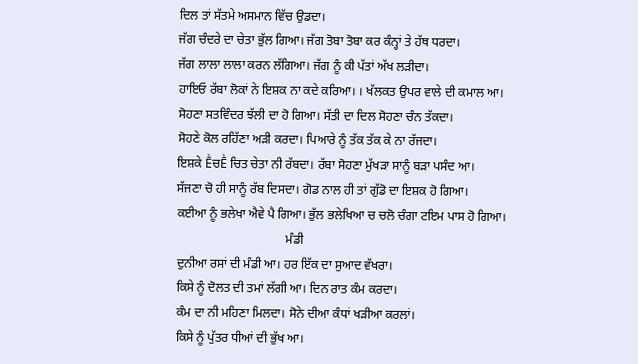ਦਿਲ ਤਾਂ ਸੱਤਮੇ ਅਸਮਾਨ ਵਿੱਚ ਉਡਦਾ।
ਜੱਗ ਚੰਦਰੇ ਦਾ ਚੇਤਾ ਭੁੱਲ ਗਿਆ। ਜੱਗ ਤੋਬਾ ਤੋਬਾ ਕਰ ਕੰਨ੍ਹਾਂ ਤੇ ਹੱਥ ਧਰਦਾ।
ਜੱਗ ਲਾਲਾ ਲਾਲਾ ਕਰਨ ਲੱਗਿਆ। ਜੱਗ ਨੂੰ ਕੀ ਪੱਤਾਂ ਅੱਖ ਲੜੀਦਾ।
ਹਾਇਓ ਰੱਬਾ ਲੋਕਾਂ ਨੇ ਇਸ਼ਕ ਨਾ ਕਦੇ ਕਰਿਆ। । ਖੱਲਕਤ ਉਪਰ ਵਾਲੇ ਦੀ ਕਮਾਲ ਆ।
ਸੋਹਣਾ ਸਤਵਿੰਦਰ ਝੱਲੀ ਦਾ ਹੋ ਗਿਆ। ਸੱਤੀ ਦਾ ਦਿਲ ਸੋਹਣਾ ਚੰਨ ਤੱਕਦਾ।
ਸੋਹਣੇ ਕੋਲ ਰਹਿੱਣਾ ਅੜੀ ਕਰਦਾ। ਪਿਆਰੇ ਨੂੰ ਤੱਕ ਤੱਕ ਕੇ ਨਾ ਰੱਜਦਾ।
ਇਸ਼ਕੇ ḔਚḔ ਚਿਤ ਚੇਤਾ ਨੀ ਰੱਬਦਾ। ਰੱਬਾ ਸੋਹਣਾ ਮੁੱਖੜਾ ਸਾਨੂੰ ਬੜਾ ਪਸੰਦ ਆ।
ਸੱਜਣਾ ਚੋ ਹੀ ਸਾਨੂੰ ਰੱਬ ਦਿਸਦਾ। ਗੋਡ ਨਾਲ ਹੀ ਤਾਂ ਗੁੱਡੋ ਦਾ ਇਸ਼ਕ ਹੋ ਗਿਆ।
ਕਈਆ ਨੂੰ ਭਲੇਖਾ ਐਵੇ ਪੈ ਗਿਆ। ਭੁੱਲ ਭਲੇਖਿਆ ਚ ਚਲੋ ਚੰਗਾ ਟਇਮ ਪਾਸ ਹੋ ਗਿਆ।
                                   ਮੰਡੀ
ਦੁਨੀਆ ਰਸਾਂ ਦੀ ਮੰਡੀ ਆ। ਹਰ ਇੱਕ ਦਾ ਸੁਆਦ ਵੱਖਰਾ।
ਕਿਸੇ ਨੂੰ ਦੋਲਤ ਦੀ ਤਮਾਂ ਲੱਗੀ ਆ। ਦਿਨ ਰਾਤ ਕੰਮ ਕਰਦਾ।
ਕੰਮ ਦਾ ਨੀ ਮਹਿਣਾ ਮਿਲਦਾ। ਸੋਨੇ ਦੀਆ ਕੰਧਾਂ ਖੜੀਆ ਕਰਲਾਂ।
ਕਿਸੇ ਨੂੰ ਪੁੱਤਰ ਧੀਆਂ ਦੀ ਭੁੱਖ ਆ।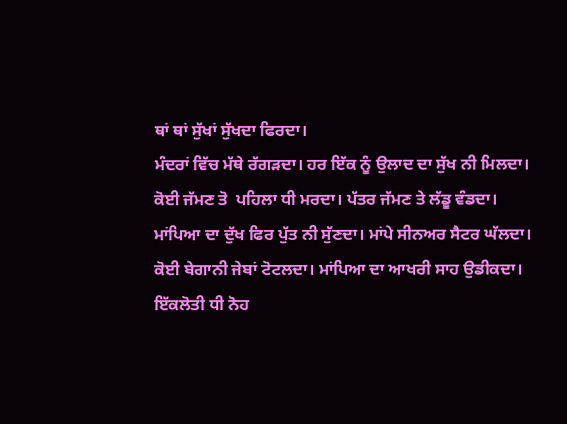ਥਾਂ ਥਾਂ ਸੁੱਖਾਂ ਸੁੱਖਦਾ ਫਿਰਦਾ।
ਮੰਦਰਾਂ ਵਿੱਚ ਮੱਥੇ ਰੱਗੜਦਾ। ਹਰ ਇੱਕ ਨੂੰ ਉਲਾਦ ਦਾ ਸੁੱਖ ਨੀ ਮਿਲਦਾ।
ਕੋਈ ਜੱਮਣ ਤੋ  ਪਹਿਲਾ ਧੀ ਮਰਦਾ। ਪੱਤਰ ਜੱਮਣ ਤੇ ਲੱਡੂ ਵੰਡਦਾ।
ਮਾਂਪਿਆ ਦਾ ਦੁੱਖ ਫਿਰ ਪੁੱਤ ਨੀ ਸੁੱਣਦਾ। ਮਾਂਪੇ ਸੀਨਅਰ ਸੈਟਰ ਘੱਲਦਾ।
ਕੋਈ ਬੇਗਾਨੀ ਜੇਬਾਂ ਟੋਟਲਦਾ। ਮਾਂਪਿਆ ਦਾ ਆਖਰੀ ਸਾਹ ਉਡੀਕਦਾ।
ਇੱਕਲੋਤੀ ਧੀ ਨੋਹ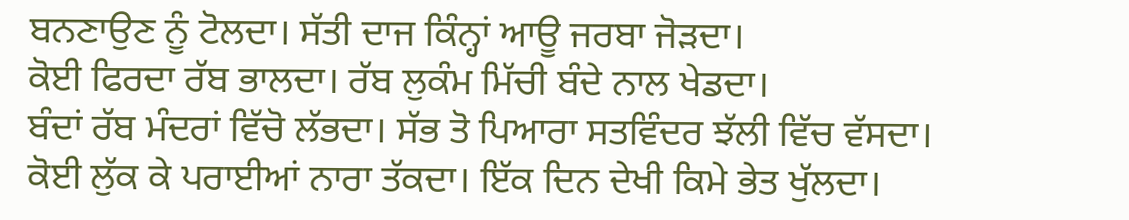ਬਨਣਾਉਣ ਨੂੰ ਟੋਲਦਾ। ਸੱਤੀ ਦਾਜ ਕਿੰਨ੍ਹਾਂ ਆਊ ਜਰਬਾ ਜੋੜਦਾ।
ਕੋਈ ਫਿਰਦਾ ਰੱਬ ਭਾਲਦਾ। ਰੱਬ ਲੁਕੰਮ ਮਿੱਚੀ ਬੰਦੇ ਨਾਲ ਖੇਡਦਾ।
ਬੰਦਾਂ ਰੱਬ ਮੰਦਰਾਂ ਵਿੱਚੋ ਲੱਭਦਾ। ਸੱਭ ਤੋ ਪਿਆਰਾ ਸਤਵਿੰਦਰ ਝੱਲੀ ਵਿੱਚ ਵੱਸਦਾ।
ਕੋਈ ਲੁੱਕ ਕੇ ਪਰਾਈਆਂ ਨਾਰਾ ਤੱਕਦਾ। ਇੱਕ ਦਿਨ ਦੇਖੀ ਕਿਮੇ ਭੇਤ ਖੁੱਲਦਾ।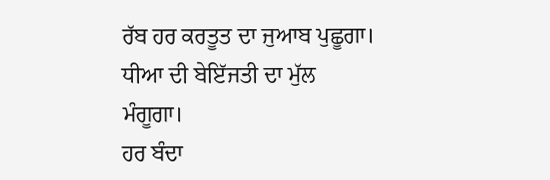ਰੱਬ ਹਰ ਕਰਤੂਤ ਦਾ ਜੁਆਬ ਪੁਛੂਗਾ। ਧੀਆ ਦੀ ਬੇਇੱਜਤੀ ਦਾ ਮੁੱਲ ਮੰਗੂਗਾ।
ਹਰ ਬੰਦਾ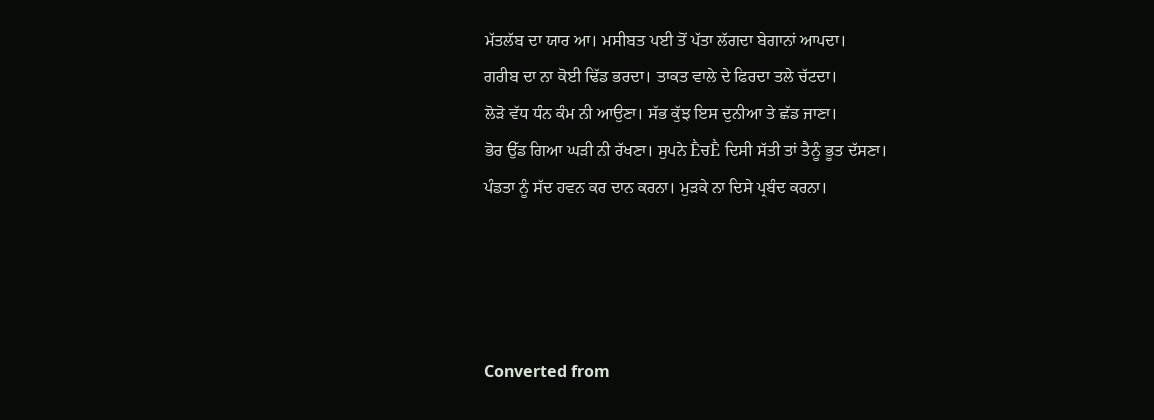ਮੱਤਲੱਬ ਦਾ ਯਾਰ ਆ। ਮਸੀਬਤ ਪਈ ਤੋਂ ਪੱਤਾ ਲੱਗਦਾ ਬੇਗਾਨਾਂ ਆਪਦਾ।
ਗਰੀਬ ਦਾ ਨਾ ਕੋਈ ਢਿੱਡ ਭਰਦਾ। ਤਾਕਤ ਵਾਲੇ ਦੇ ਫਿਰਦਾ ਤਲੇ ਚੱਟਦਾ।
ਲੋੜੋ ਵੱਧ ਧੰਨ ਕੰਮ ਨੀ ਆਉਣਾ। ਸੱਭ ਕੁੱਝ ਇਸ ਦੁਨੀਆ ਤੇ ਛੱਡ ਜਾਣਾ।
ਭੋਰ ਉੱਡ ਗਿਆ ਘੜੀ ਨੀ ਰੱਖਣਾ। ਸੁਪਨੇ ḔਚḔ ਦਿਸੀ ਸੱਤੀ ਤਾਂ ਤੈਨੂੰ ਭੂਤ ਦੱਸਣਾ।
ਪੰਡਤਾ ਨੂੰ ਸੱਦ ਹਵਨ ਕਰ ਦਾਨ ਕਰਨਾ। ਮੁੜਕੇ ਨਾ ਦਿਸੇ ਪ੍ਰਬੰਦ ਕਰਨਾ।




Converted from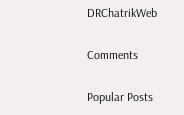DRChatrikWeb

Comments

Popular Posts